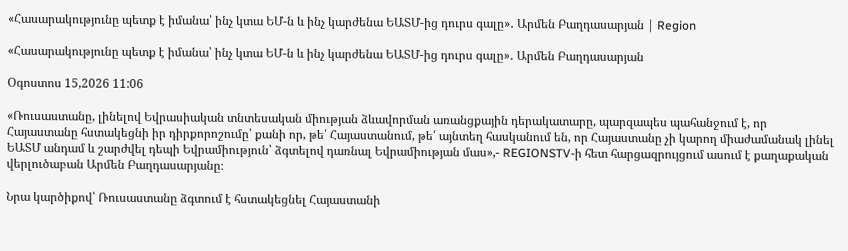«Հասարակությունը պետք է իմանա՝ ինչ կտա ԵՄ-ն և ինչ կարժենա ԵԱՏՄ-ից դուրս գալը»․ Արմեն Բաղդասարյան | Region

«Հասարակությունը պետք է իմանա՝ ինչ կտա ԵՄ-ն և ինչ կարժենա ԵԱՏՄ-ից դուրս գալը»․ Արմեն Բաղդասարյան

Օգոստոս 15,2026 11:06

«Ռուսաստանը, լինելով Եվրասիական տնտեսական միության ձևավորման առանցքային դերակատարը, պարզապես պահանջում է, որ Հայաստանը հստակեցնի իր դիրքորոշումը՝ քանի որ, թե՛ Հայաստանում, թե՛ այնտեղ հասկանում են, որ Հայաստանը չի կարող միաժամանակ լինել ԵԱՏՄ անդամ և շարժվել դեպի Եվրամիություն՝ ձգտելով դառնալ Եվրամիության մաս»,- REGIONSTV-ի հետ հարցազրույցում ասում է քաղաքական վերլուծաբան Արմեն Բաղդասարյանը։

Նրա կարծիքով՝ Ռուսաստանը ձգտում է հստակեցնել Հայաստանի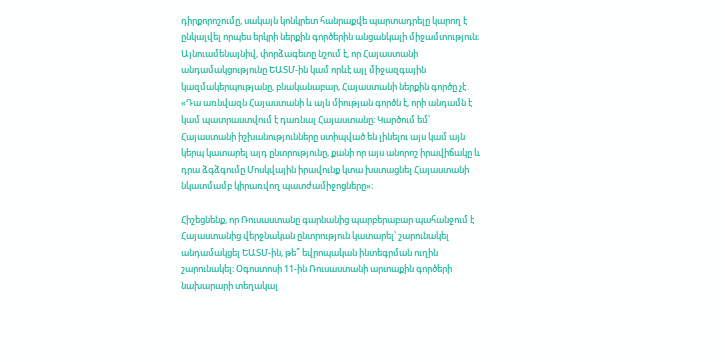դիրքորոշումը, սակայն կոնկրետ հանրաքվե պարտադրելը կարող է ընկալվել որպես երկրի ներքին գործերին անցանկալի միջամտություն։ Այնուամենայնիվ, փորձագետը նշում է, որ Հայաստանի անդամակցությունը ԵԱՏՄ-ին կամ որևէ այլ միջազգային կազմակերպությանը, բնականաբար, Հայաստանի ներքին գործը չէ․ «Դա առնվազն Հայաստանի և այն միության գործն է, որի անդամն է կամ պատրաստվում է դառնալ Հայաստանը։ Կարծում եմ՝ Հայաստանի իշխանությունները ստիպված են լինելու այս կամ այն կերպ կատարել այդ ընտրությունը, քանի որ այս անորոշ իրավիճակը և դրա ձգձգումը Մոսկվային իրավունք կտա խստացնել Հայաստանի նկատմամբ կիրառվող պատժամիջոցները»։

Հիշեցնենք, որ Ռուսաստանը գարնանից պարբերաբար պահանջում է Հայաստանից վերջնական ընտրություն կատարել՝ շարունակել անդամակցել ԵԱՏՄ-ին, թե՞ եվրոպական ինտեգրման ուղին շարունակել։ Օգոստոսի 11-ին Ռուսաստանի արտաքին գործերի նախարարի տեղակալ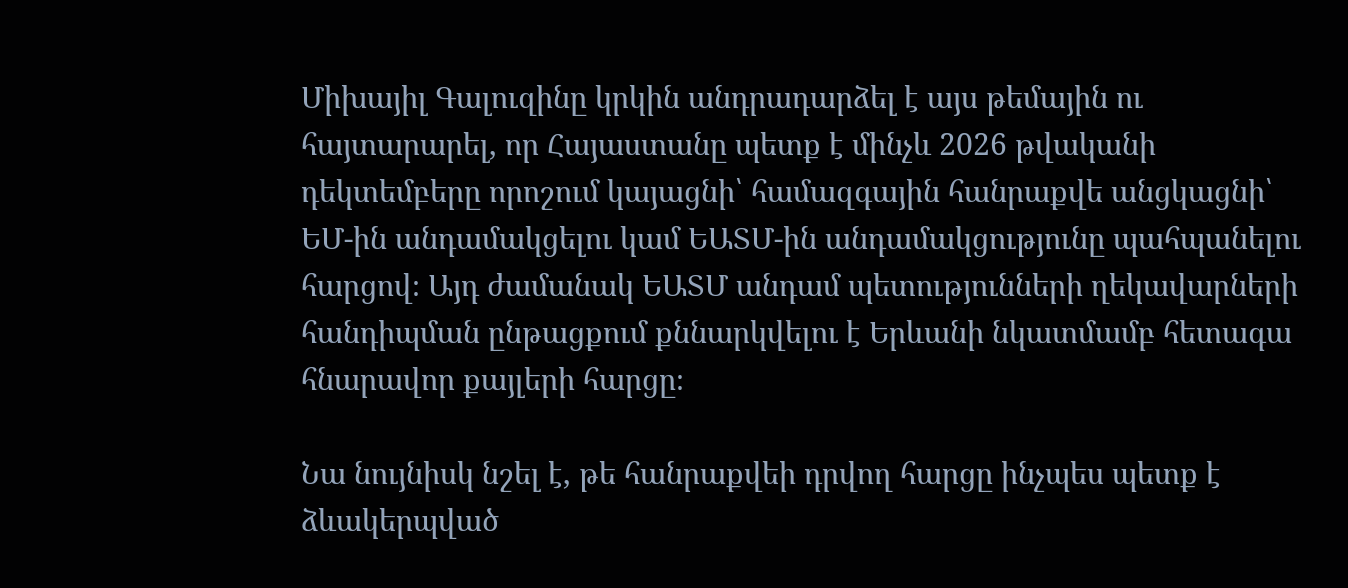Միխայիլ Գալուզինը կրկին անդրադարձել է այս թեմային ու հայտարարել, որ Հայաստանը պետք է մինչև 2026 թվականի դեկտեմբերը որոշում կայացնի՝ համազգային հանրաքվե անցկացնի՝ ԵՄ-ին անդամակցելու կամ ԵԱՏՄ-ին անդամակցությունը պահպանելու հարցով։ Այդ ժամանակ ԵԱՏՄ անդամ պետությունների ղեկավարների հանդիպման ընթացքում քննարկվելու է Երևանի նկատմամբ հետագա հնարավոր քայլերի հարցը։

Նա նույնիսկ նշել է, թե հանրաքվեի դրվող հարցը ինչպես պետք է ձևակերպված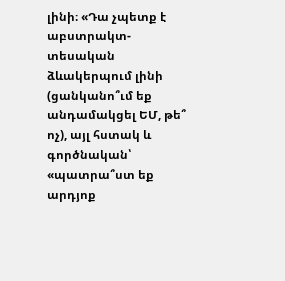լինի։ «Դա չպետք է աբստրակտ-տեսական ձևակերպում լինի (ցանկանո՞ւմ եք անդամակցել ԵՄ, թե՞ ոչ), այլ հստակ և գործնական՝ «պատրա՞ստ եք արդյոք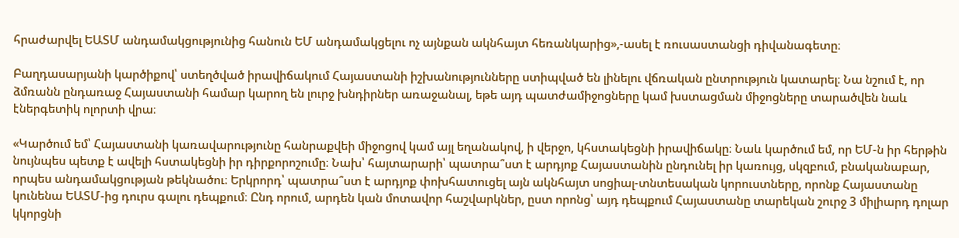հրաժարվել ԵԱՏՄ անդամակցությունից հանուն ԵՄ անդամակցելու ոչ այնքան ակնհայտ հեռանկարից»,-ասել է ռուսաստանցի դիվանագետը։

Բաղդասարյանի կարծիքով՝ ստեղծված իրավիճակում Հայաստանի իշխանությունները ստիպված են լինելու վճռական ընտրություն կատարել։ Նա նշում է, որ ձմռանն ընդառաջ Հայաստանի համար կարող են լուրջ խնդիրներ առաջանալ, եթե այդ պատժամիջոցները կամ խստացման միջոցները տարածվեն նաև էներգետիկ ոլորտի վրա։

«Կարծում եմ՝ Հայաստանի կառավարությունը հանրաքվեի միջոցով կամ այլ եղանակով, ի վերջո, կհստակեցնի իրավիճակը։ Նաև կարծում եմ, որ ԵՄ-ն իր հերթին նույնպես պետք է ավելի հստակեցնի իր դիրքորոշումը։ Նախ՝ հայտարարի՝ պատրա՞ստ է արդյոք Հայաստանին ընդունել իր կառույց, սկզբում, բնականաբար, որպես անդամակցության թեկնածու։ Երկրորդ՝ պատրա՞ստ է արդյոք փոխհատուցել այն ակնհայտ սոցիալ-տնտեսական կորուստները, որոնք Հայաստանը կունենա ԵԱՏՄ-ից դուրս գալու դեպքում։ Ընդ որում, արդեն կան մոտավոր հաշվարկներ, ըստ որոնց՝ այդ դեպքում Հայաստանը տարեկան շուրջ 3 միլիարդ դոլար կկորցնի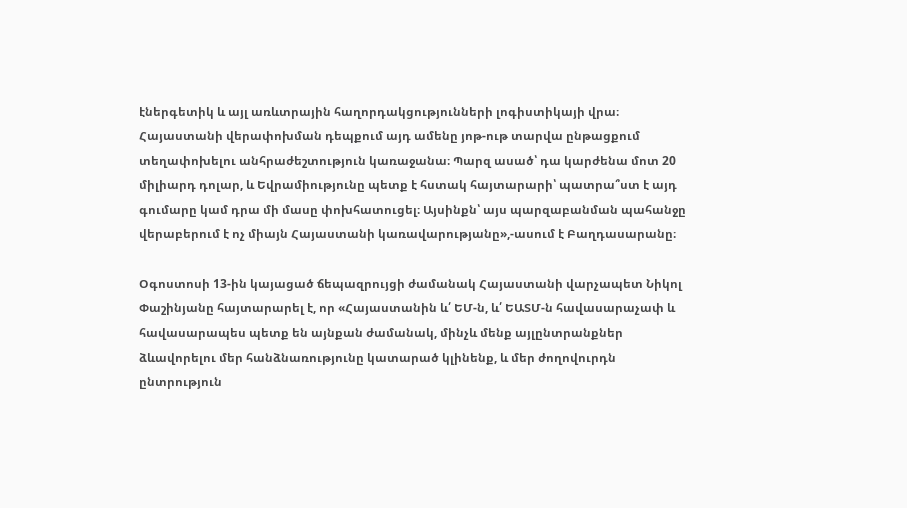էներգետիկ և այլ առևտրային հաղորդակցությունների լոգիստիկայի վրա։ Հայաստանի վերափոխման դեպքում այդ ամենը յոթ-ութ տարվա ընթացքում տեղափոխելու անհրաժեշտություն կառաջանա։ Պարզ ասած՝ դա կարժենա մոտ 20 միլիարդ դոլար, և Եվրամիությունը պետք է հստակ հայտարարի՝ պատրա՞ստ է այդ գումարը կամ դրա մի մասը փոխհատուցել։ Այսինքն՝ այս պարզաբանման պահանջը վերաբերում է ոչ միայն Հայաստանի կառավարությանը»,-ասում է Բաղդասարանը։

Օգոստոսի 13-ին կայացած ճեպազրույցի ժամանակ Հայաստանի վարչապետ Նիկոլ Փաշինյանը հայտարարել է, որ «Հայաստանին և՛ ԵՄ-ն, և՛ ԵԱՏՄ-ն հավասարաչափ և հավասարապես պետք են այնքան ժամանակ, մինչև մենք այլընտրանքներ ձևավորելու մեր հանձնառությունը կատարած կլինենք, և մեր ժողովուրդն ընտրություն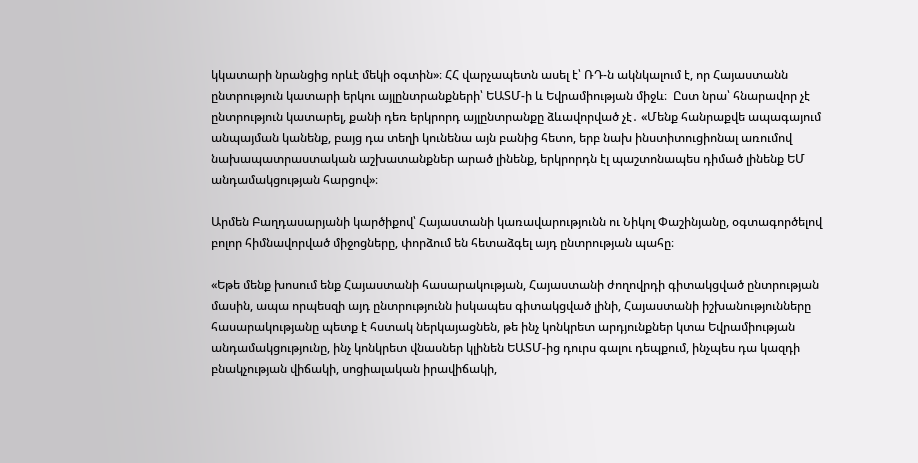կկատարի նրանցից որևէ մեկի օգտին»։ ՀՀ վարչապետն ասել է՝ ՌԴ-ն ակնկալում է, որ Հայաստանն ընտրություն կատարի երկու այլընտրանքների՝ ԵԱՏՄ-ի և Եվրամիության միջև։  Ըստ նրա՝ հնարավոր չէ ընտրություն կատարել, քանի դեռ երկրորդ այլընտրանքը ձևավորված չէ․ «Մենք հանրաքվե ապագայում անպայման կանենք, բայց դա տեղի կունենա այն բանից հետո, երբ նախ ինստիտուցիոնալ առումով նախապատրաստական աշխատանքներ արած լինենք, երկրորդն էլ պաշտոնապես դիմած լինենք ԵՄ անդամակցության հարցով»։

Արմեն Բաղդասարյանի կարծիքով՝ Հայաստանի կառավարությունն ու Նիկոլ Փաշինյանը, օգտագործելով բոլոր հիմնավորված միջոցները, փորձում են հետաձգել այդ ընտրության պահը։

«Եթե մենք խոսում ենք Հայաստանի հասարակության, Հայաստանի ժողովրդի գիտակցված ընտրության մասին, ապա որպեսզի այդ ընտրությունն իսկապես գիտակցված լինի, Հայաստանի իշխանությունները հասարակությանը պետք է հստակ ներկայացնեն, թե ինչ կոնկրետ արդյունքներ կտա Եվրամիության անդամակցությունը, ինչ կոնկրետ վնասներ կլինեն ԵԱՏՄ-ից դուրս գալու դեպքում, ինչպես դա կազդի բնակչության վիճակի, սոցիալական իրավիճակի,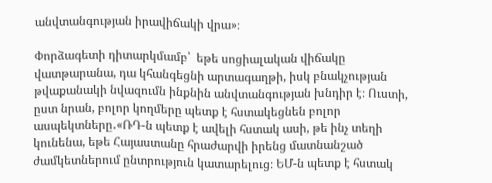անվտանգության իրավիճակի վրա»։

Փորձագետի դիտարկմամբ՝  եթե սոցիալական վիճակը վատթարանա, դա կհանգեցնի արտագաղթի, իսկ բնակչության թվաքանակի նվազումն ինքնին անվտանգության խնդիր է։ Ուստի, ըստ նրան, բոլոր կողմերը պետք է հստակեցնեն բոլոր ասպեկտները․«ՌԴ-ն պետք է ավելի հստակ ասի, թե ինչ տեղի կունենա, եթե Հայաստանը հրաժարվի իրենց մատնանշած ժամկետներում ընտրություն կատարելուց։ ԵՄ-ն պետք է հստակ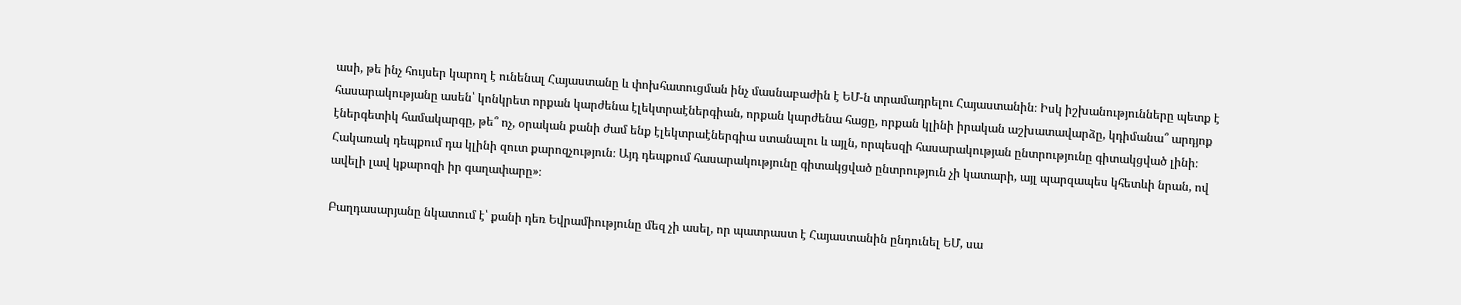ասի, թե ինչ հույսեր կարող է ունենալ Հայաստանը և փոխհատուցման ինչ մասնաբաժին է ԵՄ-ն տրամադրելու Հայաստանին։ Իսկ իշխանությունները պետք է հասարակությանը ասեն՝ կոնկրետ որքան կարժենա էլեկտրաէներգիան, որքան կարժենա հացը, որքան կլինի իրական աշխատավարձը, կդիմանա՞ արդյոք էներգետիկ համակարգը, թե՞ ոչ, օրական քանի ժամ ենք էլեկտրաէներգիա ստանալու և այլն, որպեսզի հասարակության ընտրությունը գիտակցված լինի։ Հակառակ դեպքում դա կլինի զուտ քարոզչություն։ Այդ դեպքում հասարակությունը գիտակցված ընտրություն չի կատարի, այլ պարզապես կհետևի նրան, ով ավելի լավ կքարոզի իր գաղափարը»։

Բաղդասարյանը նկատում է՝ քանի դեռ Եվրամիությունը մեզ չի ասել, որ պատրաստ է Հայաստանին ընդունել ԵՄ, սա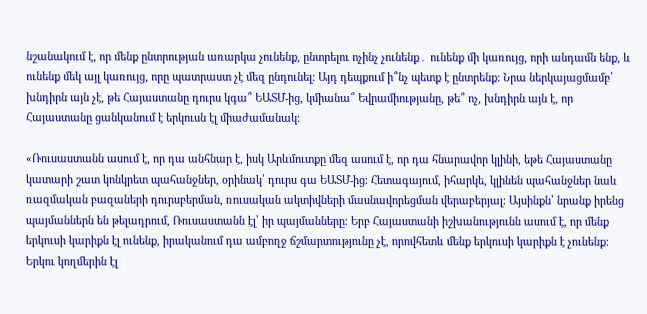նշանակում է, որ մենք ընտրության առարկա չունենք, ընտրելու ոչինչ չունենք․ ունենք մի կառույց, որի անդամն ենք, և ունենք մեկ այլ կառույց, որը պատրաստ չէ մեզ ընդունել։ Այդ դեպքում ի՞նչ պետք է ընտրենք։ Նրա ներկայացմամբ՝ խնդիրն այն չէ, թե Հայաստանը դուրս կգա՞ ԵԱՏՄ-ից, կմիանա՞ Եվրամիությանը, թե՞ ոչ, խնդիրն այն է, որ Հայաստանը ցանկանում է երկուսն էլ միաժամանակ։

«Ռուսաստանն ասում է, որ դա անհնար է, իսկ Արևմուտքը մեզ ասում է, որ դա հնարավոր կլինի, եթե Հայաստանը կատարի շատ կոնկրետ պահանջներ, օրինակ՝ դուրս գա ԵԱՏՄ-ից։ Հետագայում, իհարկե, կլինեն պահանջներ նաև ռազմական բազաների դուրսբերման, ռուսական ակտիվների մասնավորեցման վերաբերյալ։ Այսինքն՝ նրանք իրենց պայմաններն են թելադրում, Ռուսաստանն էլ՝ իր պայմանները։ Երբ Հայաստանի իշխանությունն ասում է, որ մենք երկուսի կարիքն էլ ունենք, իրականում դա ամբողջ ճշմարտությունը չէ, որովհետև մենք երկուսի կարիքն է չունենք։ Երկու կողմերին էլ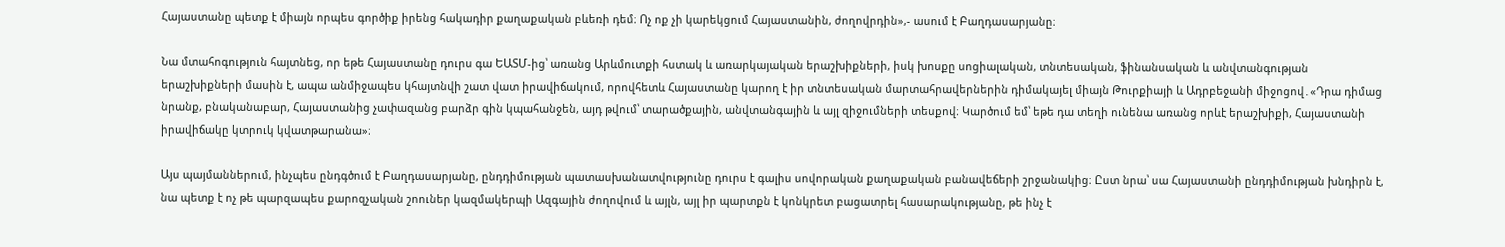Հայաստանը պետք է միայն որպես գործիք իրենց հակադիր քաղաքական բևեռի դեմ։ Ոչ ոք չի կարեկցում Հայաստանին, ժողովրդին»,- ասում է Բաղդասարյանը։

Նա մտահոգություն հայտնեց, որ եթե Հայաստանը դուրս գա ԵԱՏՄ-ից՝ առանց Արևմուտքի հստակ և առարկայական երաշխիքների, իսկ խոսքը սոցիալական, տնտեսական, ֆինանսական և անվտանգության երաշխիքների մասին է, ապա անմիջապես կհայտնվի շատ վատ իրավիճակում, որովհետև Հայաստանը կարող է իր տնտեսական մարտահրավերներին դիմակայել միայն Թուրքիայի և Ադրբեջանի միջոցով․«Դրա դիմաց նրանք, բնականաբար, Հայաստանից չափազանց բարձր գին կպահանջեն, այդ թվում՝ տարածքային, անվտանգային և այլ զիջումների տեսքով։ Կարծում եմ՝ եթե դա տեղի ունենա առանց որևէ երաշխիքի, Հայաստանի իրավիճակը կտրուկ կվատթարանա»։

Այս պայմաններում, ինչպես ընդգծում է Բաղդասարյանը, ընդդիմության պատասխանատվությունը դուրս է գալիս սովորական քաղաքական բանավեճերի շրջանակից։ Ըստ նրա՝ սա Հայաստանի ընդդիմության խնդիրն է, նա պետք է ոչ թե պարզապես քարոզչական շոուներ կազմակերպի Ազգային ժողովում և այլն, այլ իր պարտքն է կոնկրետ բացատրել հասարակությանը, թե ինչ է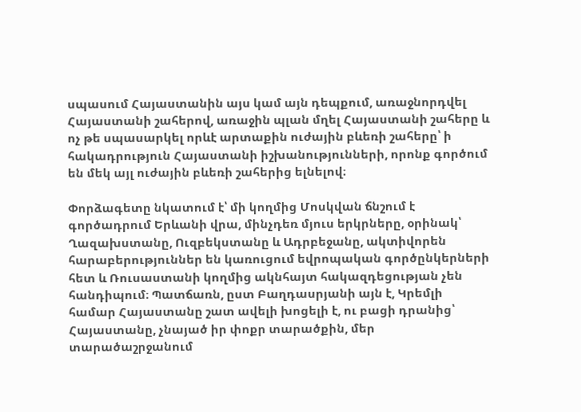սպասում Հայաստանին այս կամ այն դեպքում, առաջնորդվել Հայաստանի շահերով, առաջին պլան մղել Հայաստանի շահերը և ոչ թե սպասարկել որևէ արտաքին ուժային բևեռի շահերը՝ ի հակադրություն Հայաստանի իշխանությունների, որոնք գործում են մեկ այլ ուժային բևեռի շահերից ելնելով։

Փորձագետը նկատում է՝ մի կողմից Մոսկվան ճնշում է գործադրում Երևանի վրա, մինչդեռ մյուս երկրները, օրինակ՝ Ղազախստանը, Ուզբեկստանը և Ադրբեջանը, ակտիվորեն հարաբերություններ են կառուցում եվրոպական գործընկերների հետ և Ռուսաստանի կողմից ակնհայտ հակազդեցության չեն հանդիպում։ Պատճառն, ըստ Բաղդասրյանի այն է, Կրեմլի համար Հայաստանը շատ ավելի խոցելի է, ու բացի դրանից՝ Հայաստանը, չնայած իր փոքր տարածքին, մեր տարածաշրջանում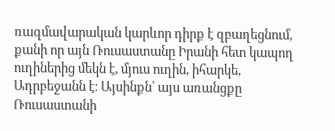ռազմավարական կարևոր դիրք է զբաղեցնում, քանի որ այն Ռուսաստանը Իրանի հետ կապող ուղիներից մեկն է, մյուս ուղին, իհարկե, Ադրբեջանն է։ Այսինքն՝ այս առանցքը Ռուսաստանի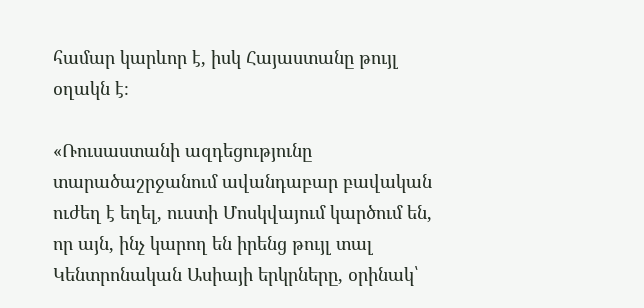համար կարևոր է, իսկ Հայաստանը թույլ օղակն է։

«Ռուսաստանի ազդեցությունը տարածաշրջանում ավանդաբար բավական ուժեղ է եղել, ուստի Մոսկվայում կարծում են, որ այն, ինչ կարող են իրենց թույլ տալ Կենտրոնական Ասիայի երկրները, օրինակ՝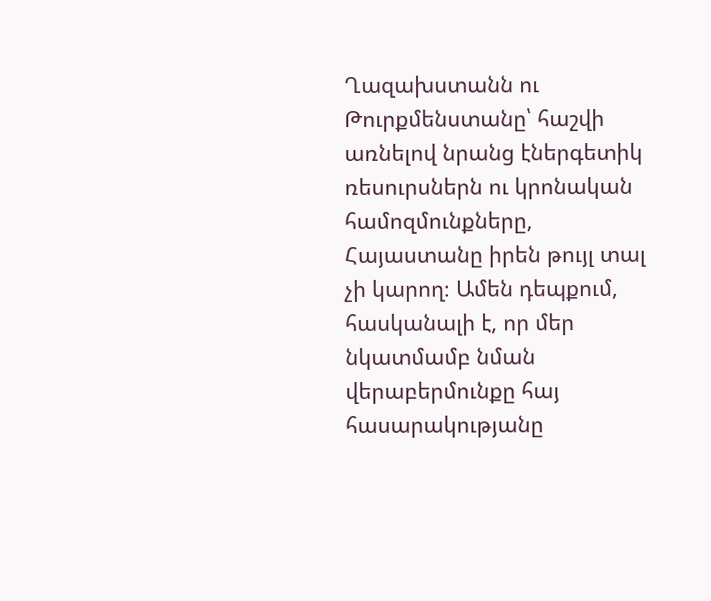Ղազախստանն ու Թուրքմենստանը՝ հաշվի առնելով նրանց էներգետիկ ռեսուրսներն ու կրոնական համոզմունքները, Հայաստանը իրեն թույլ տալ չի կարող։ Ամեն դեպքում, հասկանալի է, որ մեր նկատմամբ նման վերաբերմունքը հայ հասարակությանը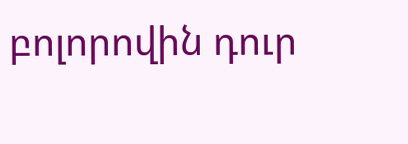բոլորովին դուր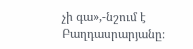չի գա»,-նշում է Բաղդասրարյանը։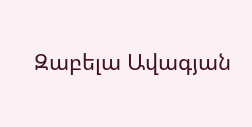Զաբելա Ավագյան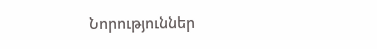Նորություններ